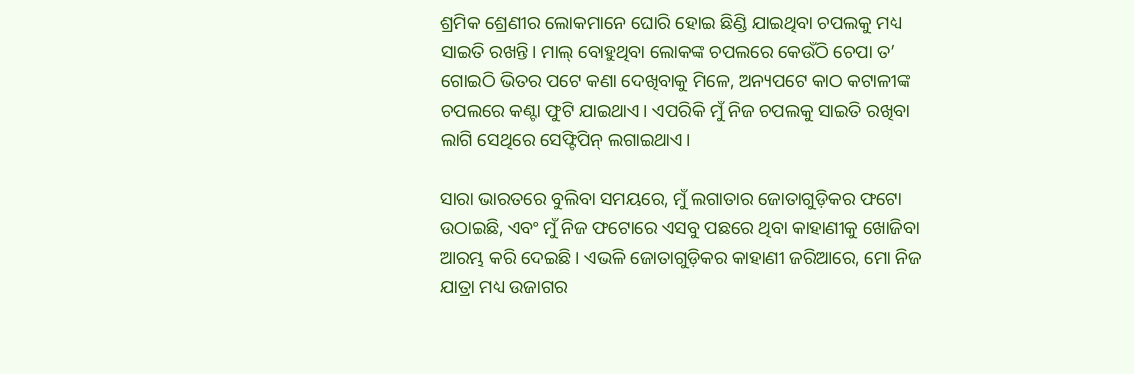ଶ୍ରମିକ ଶ୍ରେଣୀର ଲୋକମାନେ ଘୋରି ହୋଇ ଛିଣ୍ଡି ଯାଇଥିବା ଚପଲକୁ ମଧ୍ୟ ସାଇତି ରଖନ୍ତି। ମାଲ୍‌ ବୋହୁଥିବା ଲୋକଙ୍କ ଚପଲରେ କେଉଁଠି ଚେପା ତ’ ଗୋଇଠି ଭିତର ପଟେ କଣା ଦେଖିବାକୁ ମିଳେ, ଅନ୍ୟପଟେ କାଠ କଟାଳୀଙ୍କ ଚପଲରେ କଣ୍ଟା ଫୁଟି ଯାଇଥାଏ। ଏପରିକି ମୁଁ ନିଜ ଚପଲକୁ ସାଇତି ରଖିବା ଲାଗି ସେଥିରେ ସେଫ୍ଟିପିନ୍‌ ଲଗାଇଥାଏ।

ସାରା ଭାରତରେ ବୁଲିବା ସମୟରେ, ମୁଁ ଲଗାତାର ଜୋତାଗୁଡ଼ିକର ଫଟୋ ଉଠାଇଛି, ଏବଂ ମୁଁ ନିଜ ଫଟୋରେ ଏସବୁ ପଛରେ ଥିବା କାହାଣୀକୁ ଖୋଜିବା ଆରମ୍ଭ କରି ଦେଇଛି। ଏଭଳି ଜୋତାଗୁଡ଼ିକର କାହାଣୀ ଜରିଆରେ, ମୋ ନିଜ ଯାତ୍ରା ମଧ୍ୟ ଉଜାଗର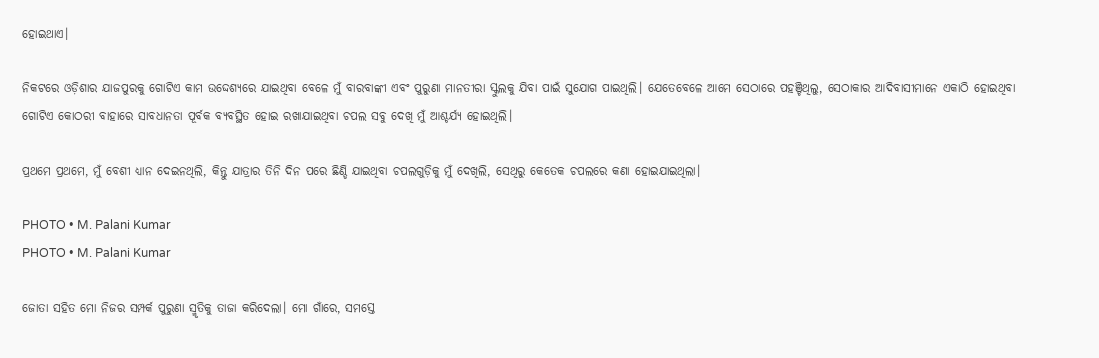ହୋଇଥାଏ।

ନିକଟରେ ଓଡ଼ିଶାର ଯାଜପୁରକୁ ଗୋଟିଏ କାମ ଉଦ୍ଦେଶ୍ୟରେ ଯାଇଥିବା ବେଳେ ମୁଁ ବାରବାଙ୍କୀ ଏବଂ ପୁରୁଣା ମାନତୀରା ସ୍କୁଲକୁ ଯିବା ପାଇଁ ସୁଯୋଗ ପାଇଥିଲି। ଯେତେବେଳେ ଆମେ ସେଠାରେ ପହଞ୍ଚିଥିଲୁ, ସେଠାକାର ଆଦିବାସୀମାନେ ଏକାଠି ହୋଇଥିବା ଗୋଟିଏ କୋଠରୀ ବାହାରେ ସାବଧାନତା ପୂର୍ବକ ବ୍ୟବସ୍ଥିତ ହୋଇ ରଖାଯାଇଥିବା ଚପଲ ସବୁ ଦେଖି ମୁଁ ଆଶ୍ଚର୍ଯ୍ୟ ହୋଇଥିଲି।

ପ୍ରଥମେ ପ୍ରଥମେ, ମୁଁ ବେଶୀ ଧ୍ୟାନ ଦେଇନଥିଲି, କିନ୍ତୁ ଯାତ୍ରାର ତିନି ଦିନ ପରେ ଛିଣ୍ଡି ଯାଇଥିବା ଚପଲଗୁଡ଼ିକୁ ମୁଁ ଦେଖିଲି, ସେଥିରୁ କେତେକ ଚପଲରେ କଣା ହୋଇଯାଇଥିଲା।

PHOTO • M. Palani Kumar
PHOTO • M. Palani Kumar

ଜୋତା ସହିତ ମୋ ନିଜର ସମ୍ପର୍କ ପୁରୁଣା ସ୍ମୃତିକୁ ତାଜା କରିଦେଲା। ମୋ ଗାଁରେ, ସମସ୍ତେ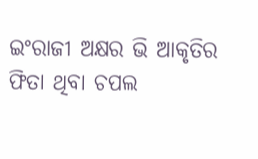ଇଂରାଜୀ ଅକ୍ଷର ଭି ଆକୃତିର ଫିତା ଥିବା ଚପଲ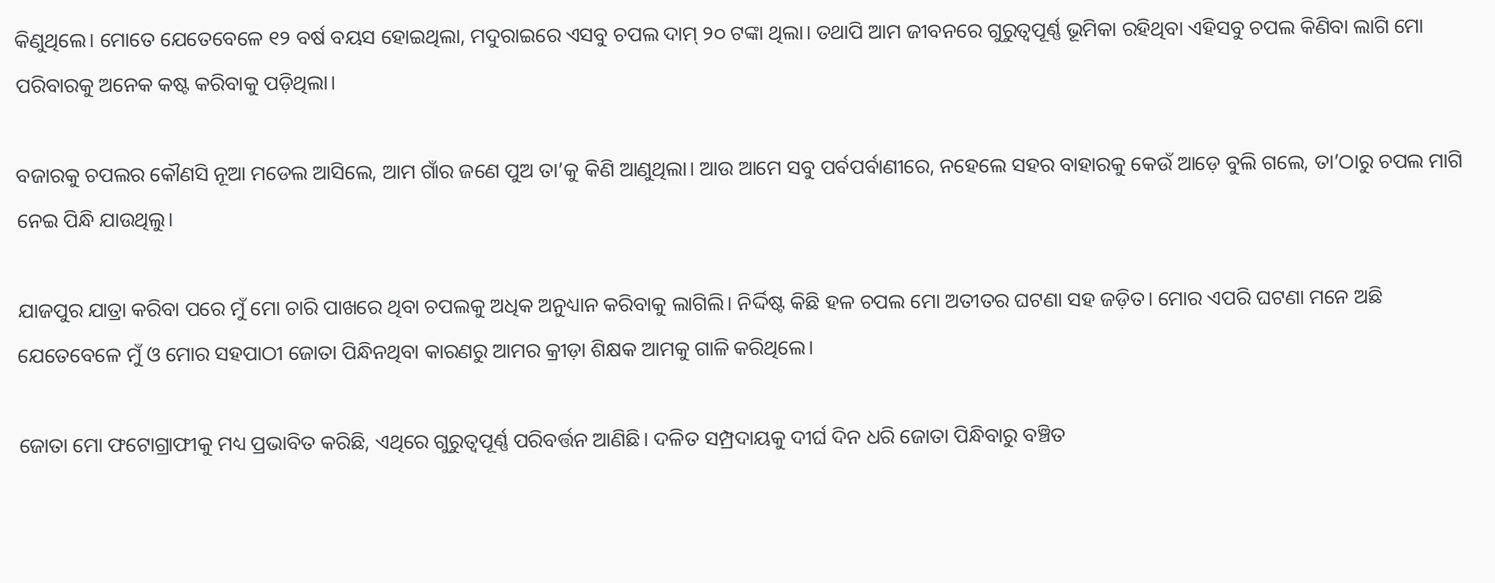କିଣୁଥିଲେ। ମୋତେ ଯେତେବେଳେ ୧୨ ବର୍ଷ ବୟସ ହୋଇଥିଲା, ମଦୁରାଇରେ ଏସବୁ ଚପଲ ଦାମ୍‌ ୨୦ ଟଙ୍କା ଥିଲା। ତଥାପି ଆମ ଜୀବନରେ ଗୁରୁତ୍ୱପୂର୍ଣ୍ଣ ଭୂମିକା ରହିଥିବା ଏହିସବୁ ଚପଲ କିଣିବା ଲାଗି ମୋ ପରିବାରକୁ ଅନେକ କଷ୍ଟ କରିବାକୁ ପଡ଼ିଥିଲା।

ବଜାରକୁ ଚପଲର କୌଣସି ନୂଆ ମଡେଲ ଆସିଲେ, ଆମ ଗାଁର ଜଣେ ପୁଅ ତା’କୁ କିଣି ଆଣୁଥିଲା। ଆଉ ଆମେ ସବୁ ପର୍ବପର୍ବାଣୀରେ, ନହେଲେ ସହର ବାହାରକୁ କେଉଁ ଆଡ଼େ ବୁଲି ଗଲେ, ତା’ଠାରୁ ଚପଲ ମାଗି ନେଇ ପିନ୍ଧି ଯାଉଥିଲୁ।

ଯାଜପୁର ଯାତ୍ରା କରିବା ପରେ ମୁଁ ମୋ ଚାରି ପାଖରେ ଥିବା ଚପଲକୁ ଅଧିକ ଅନୁଧ୍ୟାନ କରିବାକୁ ଲାଗିଲି। ନିର୍ଦ୍ଦିଷ୍ଟ କିଛି ହଳ ଚପଲ ମୋ ଅତୀତର ଘଟଣା ସହ ଜଡ଼ିତ। ମୋର ଏପରି ଘଟଣା ମନେ ଅଛି ଯେତେବେଳେ ମୁଁ ଓ ମୋର ସହପାଠୀ ଜୋତା ପିନ୍ଧିନଥିବା କାରଣରୁ ଆମର କ୍ରୀଡ଼ା ଶିକ୍ଷକ ଆମକୁ ଗାଳି କରିଥିଲେ।

ଜୋତା ମୋ ଫଟୋଗ୍ରାଫୀକୁ ମଧ୍ୟ ପ୍ରଭାବିତ କରିଛି, ଏଥିରେ ଗୁରୁତ୍ୱପୂର୍ଣ୍ଣ ପରିବର୍ତ୍ତନ ଆଣିଛି। ଦଳିତ ସମ୍ପ୍ରଦାୟକୁ ଦୀର୍ଘ ଦିନ ଧରି ଜୋତା ପିନ୍ଧିବାରୁ ବଞ୍ଚିତ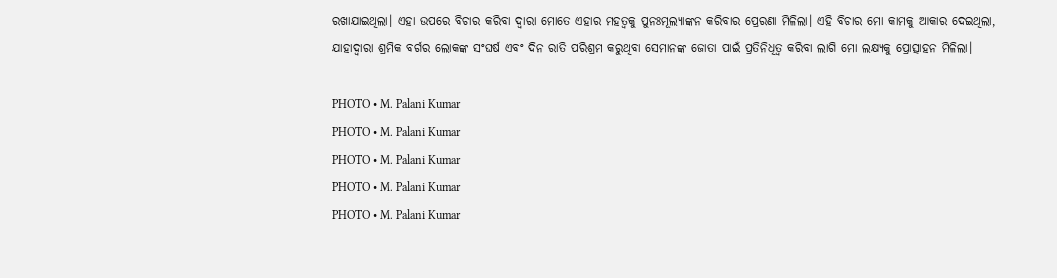ରଖାଯାଇଥିଲା। ଏହା ଉପରେ ବିଚାର କରିବା ଦ୍ୱାରା ମୋତେ ଏହାର ମହତ୍ୱକୁ ପୁନଃମୂଲ୍ୟାଙ୍କନ କରିବାର ପ୍ରେରଣା ମିଳିଲା। ଏହି ବିଚାର ମୋ କାମକୁ ଆକାର ଦେଇଥିଲା, ଯାହାଦ୍ୱାରା ଶ୍ରମିକ ବର୍ଗର ଲୋକଙ୍କ ସଂଘର୍ଷ ଏବଂ ଦିନ ରାତି ପରିଶ୍ରମ କରୁଥିବା ସେମାନଙ୍କ ଜୋତା ପାଇଁ ପ୍ରତିନିଧିତ୍ୱ କରିବା ଲାଗି ମୋ ଲକ୍ଷ୍ୟକୁ ପ୍ରୋତ୍ସାହନ ମିଳିଲା।

PHOTO • M. Palani Kumar
PHOTO • M. Palani Kumar
PHOTO • M. Palani Kumar
PHOTO • M. Palani Kumar
PHOTO • M. Palani Kumar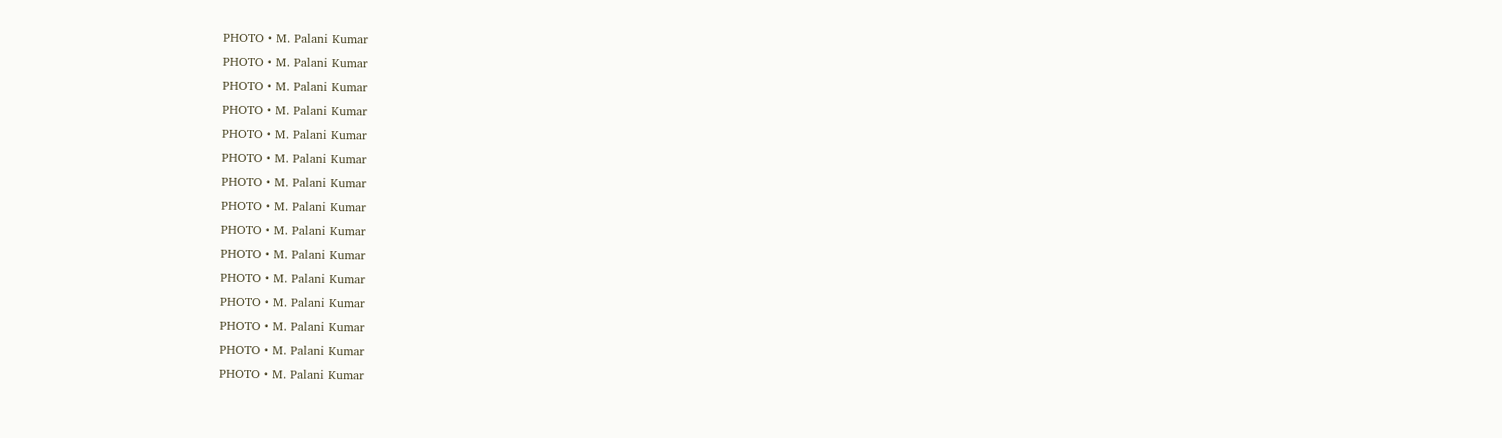PHOTO • M. Palani Kumar
PHOTO • M. Palani Kumar
PHOTO • M. Palani Kumar
PHOTO • M. Palani Kumar
PHOTO • M. Palani Kumar
PHOTO • M. Palani Kumar
PHOTO • M. Palani Kumar
PHOTO • M. Palani Kumar
PHOTO • M. Palani Kumar
PHOTO • M. Palani Kumar
PHOTO • M. Palani Kumar
PHOTO • M. Palani Kumar
PHOTO • M. Palani Kumar
PHOTO • M. Palani Kumar
PHOTO • M. Palani Kumar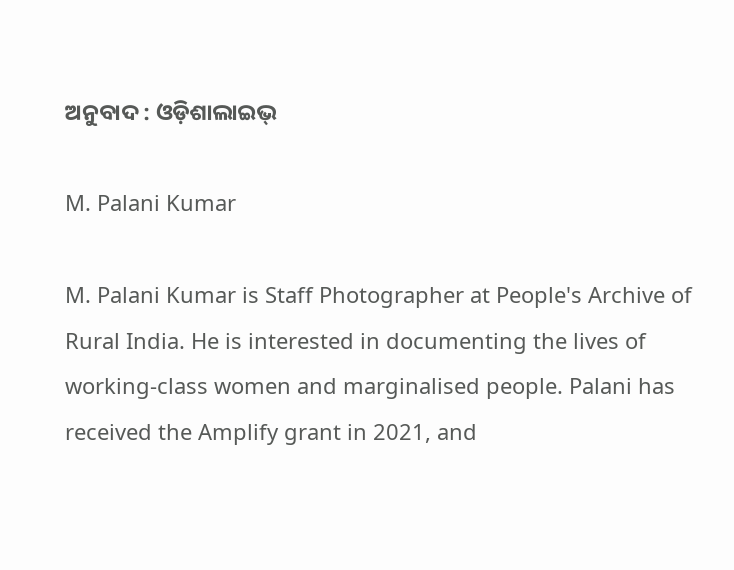ଅନୁବାଦ : ଓଡ଼ିଶାଲାଇଭ୍‍

M. Palani Kumar

M. Palani Kumar is Staff Photographer at People's Archive of Rural India. He is interested in documenting the lives of working-class women and marginalised people. Palani has received the Amplify grant in 2021, and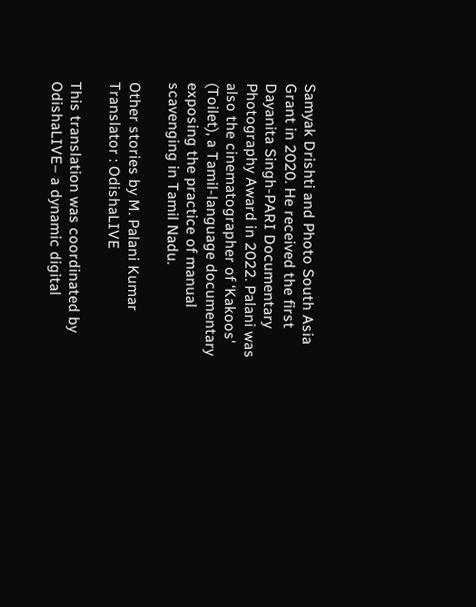Samyak Drishti and Photo South Asia Grant in 2020. He received the first Dayanita Singh-PARI Documentary Photography Award in 2022. Palani was also the cinematographer of ‘Kakoos' (Toilet), a Tamil-language documentary exposing the practice of manual scavenging in Tamil Nadu.

Other stories by M. Palani Kumar
Translator : OdishaLIVE

This translation was coordinated by OdishaLIVE– a dynamic digital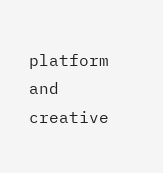platform and creative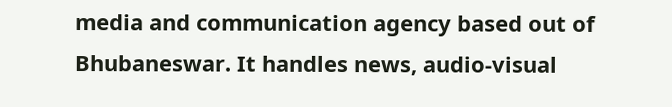media and communication agency based out of Bhubaneswar. It handles news, audio-visual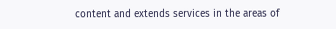content and extends services in the areas of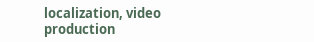localization, video production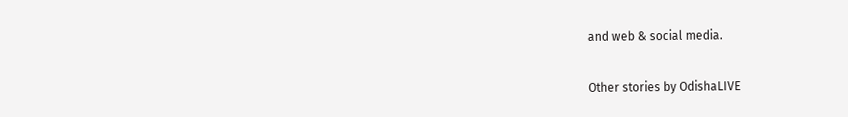and web & social media.

Other stories by OdishaLIVE